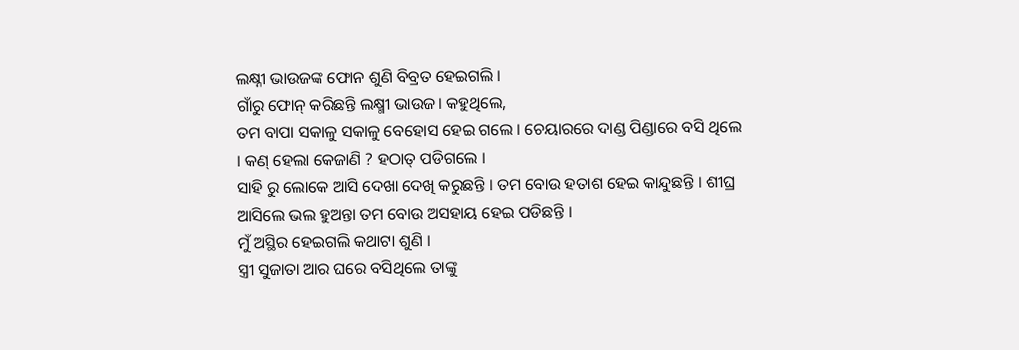ଲକ୍ଷ୍ନୀ ଭାଉଜଙ୍କ ଫୋନ ଶୁଣି ବିବ୍ରତ ହେଇଗଲି ।
ଗାଁରୁ ଫୋନ୍ କରିଛନ୍ତି ଲକ୍ଷ୍ମୀ ଭାଉଜ। କହୁଥିଲେ,
ତମ ବାପା ସକାଳୁ ସକାଳୁ ବେହୋସ ହେଇ ଗଲେ । ଚେୟାରରେ ଦାଣ୍ଡ ପିଣ୍ଡାରେ ବସି ଥିଲେ । କଣ୍ ହେଲା କେଜାଣି ? ହଠାତ୍ ପଡିଗଲେ ।
ସାହି ରୁ ଲୋକେ ଆସି ଦେଖା ଦେଖି କରୁଛନ୍ତି । ତମ ବୋଉ ହତାଶ ହେଇ କାନ୍ଦୁଛନ୍ତି । ଶୀଘ୍ର ଆସିଲେ ଭଲ ହୁଅନ୍ତା ତମ ବୋଉ ଅସହାୟ ହେଇ ପଡିଛନ୍ତି ।
ମୁଁ ଅସ୍ଥିର ହେଇଗଲି କଥାଟା ଶୁଣି ।
ସ୍ତ୍ରୀ ସୁଜାତା ଆର ଘରେ ବସିଥିଲେ ତାଙ୍କୁ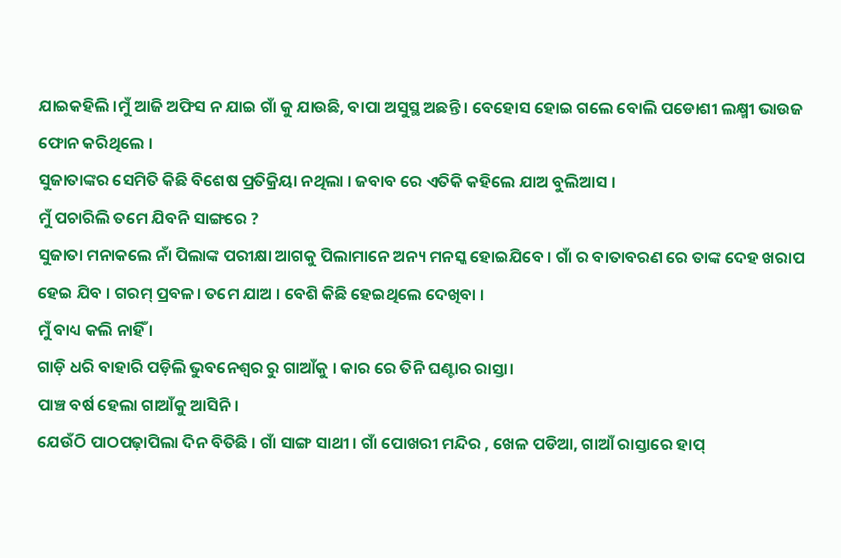ଯାଇକହିଲି ।ମୁଁ ଆଜି ଅଫିସ ନ ଯାଇ ଗାଁ କୁ ଯାଉଛି, ବାପା ଅସୁସ୍ଥ ଅଛନ୍ତି । ବେହୋସ ହୋଇ ଗଲେ ବୋଲି ପଡୋଶୀ ଲକ୍ଷ୍ମୀ ଭାଉଜ ଫୋନ କରିଥିଲେ ।
ସୁଜାତାଙ୍କର ସେମିତି କିଛି ବିଶେଷ ପ୍ରତିକ୍ରିୟା ନଥିଲା । ଜବାବ ରେ ଏତିକି କହିଲେ ଯାଅ ବୁଲିଆସ ।
ମୁଁ ପଚାରିଲି ତମେ ଯିବନି ସାଙ୍ଗରେ ?
ସୁଜାତା ମନାକଲେ ନାଁ ପିଲାଙ୍କ ପରୀକ୍ଷା ଆଗକୁ ପିଲାମାନେ ଅନ୍ୟ ମନସ୍କ ହୋଇଯିବେ । ଗାଁ ର ବାତାବରଣ ରେ ତାଙ୍କ ଦେହ ଖରାପ ହେଇ ଯିବ । ଗରମ୍ ପ୍ରବଳ। ତମେ ଯାଅ । ବେଶି କିଛି ହେଇଥିଲେ ଦେଖିବା ।
ମୁଁ ବାଧ୍ୟ କଲି ନାହିଁ ।
ଗାଡ଼ି ଧରି ବାହାରି ପଡ଼ିଲି ଭୁବନେଶ୍ୱର ରୁ ଗାଆଁକୁ । କାର ରେ ତିନି ଘଣ୍ଟାର ରାସ୍ତା।
ପାଞ୍ଚ ବର୍ଷ ହେଲା ଗାଆଁକୁ ଆସିନି ।
ଯେଉଁଠି ପାଠପଢ଼ାପିଲା ଦିନ ବିତିଛି । ଗାଁ ସାଙ୍ଗ ସାଥୀ । ଗାଁ ପୋଖରୀ ମନ୍ଦିର , ଖେଳ ପଡିଆ, ଗାଆଁ ରାସ୍ତାରେ ହାପ୍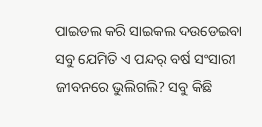ପାଇଡଲ କରି ସାଇକଲ ଦଉଡେଇବା ସବୁ ଯେମିତି ଏ ପନ୍ଦର୍ ବର୍ଷ ସଂସାରୀ ଜୀବନରେ ଭୁଲିଗଲି? ସବୁ କିଛି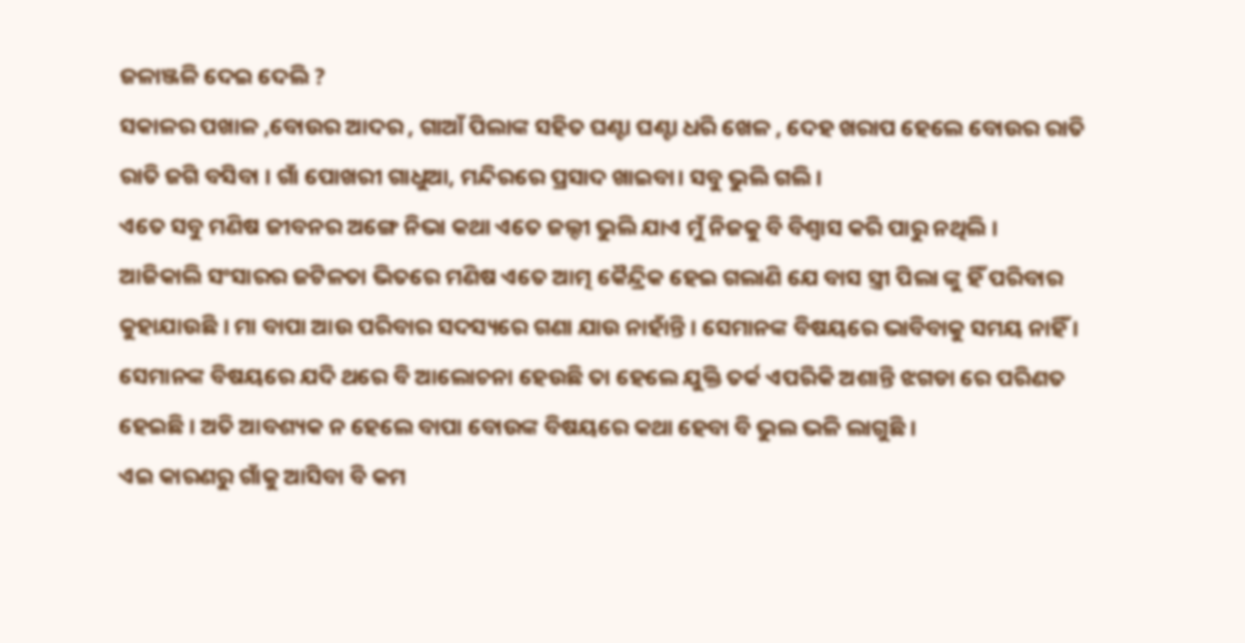ଜଳାଞ୍ଜଳି ଦେଇ ଦେଲି ?
ସକାଳର ପଖାଳ ,ବୋଉର ଆଦର , ଗାଆଁ ପିଲାଙ୍କ ସହିତ ଘଣ୍ଟା ଘଣ୍ଟା ଧରି ଖେଳ , ଦେହ ଖରାପ ହେଲେ ବୋଉର ରାତି ରାତି ଜଗି ବସିବା । ଗାଁ ପୋଖରୀ ଗାଧୁଆ, ମନ୍ଦିରରେ ପ୍ରସାଦ ଖାଇବା। ସବୁ ଭୁଲି ଗଲି।
ଏତେ ସବୁ ମଣିଷ ଜୀବନର ଅଙ୍ଗେ ନିଭା କଥା ଏତେ ଜଲ୍ଦୀ ଭୁଲି ଯାଏ ମୁଁ ନିଜକୁ ବି ବିଶ୍ୱାସ କରି ପାରୁ ନଥିଲି ।
ଆଜିକାଲି ସଂସାରର ଜଟିଳତା ଭିତରେ ମଣିଷ ଏତେ ଆତ୍ମ କୈନ୍ଦ୍ରିକ ହେଇ ଗଲାଣି ଯେ ବାସ ସ୍ତ୍ରୀ ପିଲା ଙ୍କୁ ହିଁ ପରିବାର କୁହାଯାଉଛି । ମା ବାପା ଆଉ ପରିବାର ସଦସ୍ୟରେ ଗଣା ଯାଉ ନାହାଁନ୍ତି । ସେମାନଙ୍କ ବିଷୟରେ ଭାବିବାକୁ ସମୟ ନାହିଁ । ସେମାନଙ୍କ ବିଷୟରେ ଯଦି ଥରେ ବି ଆଲୋଚନା ହେଉଛି ତା ହେଲେ ଯୁକ୍ତି ତର୍କ ଏପରିକି ଅଶାନ୍ତି ଝଗଡା ରେ ପରିଣତ ହେଇଛି । ଅତି ଆବଶ୍ୟକ ନ ହେଲେ ବାପା ବୋଉଙ୍କ ବିଷୟରେ କଥା ହେବା ବି ଭୁଲ ଭଳି ଲାଗୁଛି ।
ଏଇ କାରଣରୁ ଗାଁକୁ ଆସିବା ବି କମ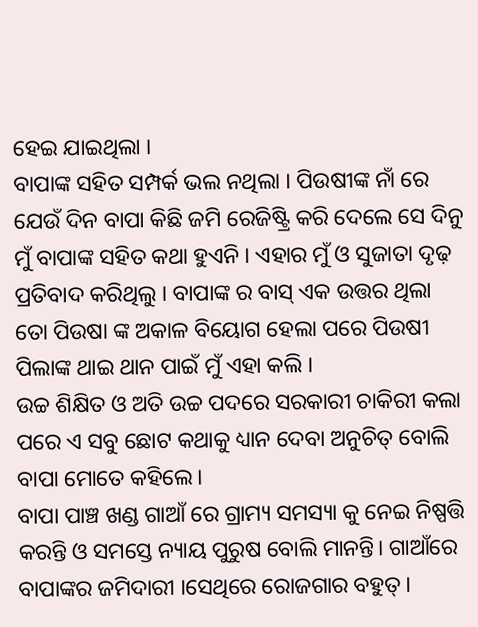ହେଇ ଯାଇଥିଲା ।
ବାପାଙ୍କ ସହିତ ସମ୍ପର୍କ ଭଲ ନଥିଲା । ପିଉଷୀଙ୍କ ନାଁ ରେ ଯେଉଁ ଦିନ ବାପା କିଛି ଜମି ରେଜିଷ୍ଟ୍ରି କରି ଦେଲେ ସେ ଦିନୁ ମୁଁ ବାପାଙ୍କ ସହିତ କଥା ହୁଏନି । ଏହାର ମୁଁ ଓ ସୁଜାତା ଦୃଢ଼ ପ୍ରତିବାଦ କରିଥିଲୁ । ବାପାଙ୍କ ର ବାସ୍ ଏକ ଉତ୍ତର ଥିଲା ତୋ ପିଉଷା ଙ୍କ ଅକାଳ ବିୟୋଗ ହେଲା ପରେ ପିଉଷୀ ପିଲାଙ୍କ ଥାଇ ଥାନ ପାଇଁ ମୁଁ ଏହା କଲି ।
ଉଚ୍ଚ ଶିକ୍ଷିତ ଓ ଅତି ଉଚ୍ଚ ପଦରେ ସରକାରୀ ଚାକିରୀ କଲା ପରେ ଏ ସବୁ ଛୋଟ କଥାକୁ ଧ୍ୟାନ ଦେବା ଅନୁଚିତ୍ ବୋଲି ବାପା ମୋତେ କହିଲେ।
ବାପା ପାଞ୍ଚ ଖଣ୍ଡ ଗାଆଁ ରେ ଗ୍ରାମ୍ୟ ସମସ୍ୟା କୁ ନେଇ ନିଷ୍ପତ୍ତି କରନ୍ତି ଓ ସମସ୍ତେ ନ୍ୟାୟ ପୁରୁଷ ବୋଲି ମାନନ୍ତି। ଗାଆଁରେ ବାପାଙ୍କର ଜମିଦାରୀ ।ସେଥିରେ ରୋଜଗାର ବହୁତ୍ ।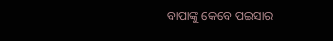ବାପାଙ୍କୁ କେବେ ପଇସାର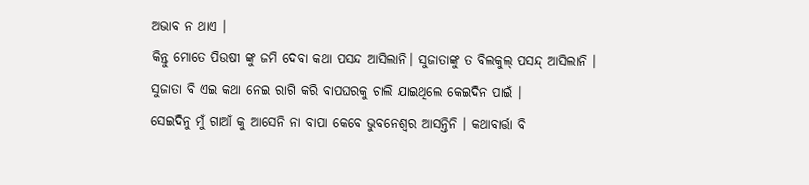ଅଭାବ ନ ଥାଏ ।
କିନ୍ତୁ ମୋତେ ପିଉଷୀ ଙ୍କୁ ଜମି ଦେବା କଥା ପସନ୍ଦ ଆସିଲାନି। ସୁଜାତାଙ୍କୁ ତ ବିଲକୁଲ୍ ପସନ୍ଦ୍ ଆସିଲାନି । ସୁଜାତା ବି ଏଇ କଥା ନେଇ ରାଗି କରି ବାପଘରକୁ ଚାଲି ଯାଇଥିଲେ କେଇଦିନ ପାଇଁ ।
ସେଇଦିନୁ ମୁଁ ଗାଆଁ କୁ ଆସେନି ନା ବାପା କେବେ ଭୁବନେଶ୍ୱର ଆସନ୍ତିନି । କଥାବାର୍ତ୍ତା ବି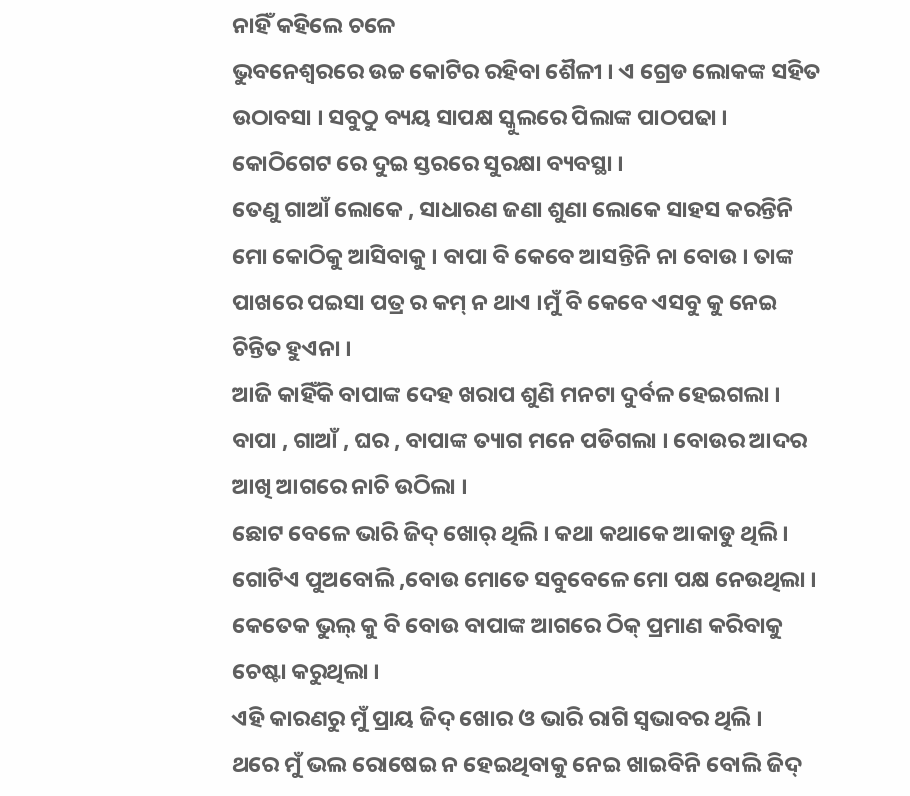ନାହିଁ କହିଲେ ଚଳେ
ଭୁବନେଶ୍ୱରରେ ଉଚ୍ଚ କୋଟିର ରହିବା ଶୈଳୀ । ଏ ଗ୍ରେଡ ଲୋକଙ୍କ ସହିତ ଉଠାବସା । ସବୁଠୁ ବ୍ୟୟ ସାପକ୍ଷ ସ୍କୁଲରେ ପିଲାଙ୍କ ପାଠପଢା । କୋଠିଗେଟ ରେ ଦୁଇ ସ୍ତରରେ ସୁରକ୍ଷା ବ୍ୟବସ୍ଥା ।
ତେଣୁ ଗାଆଁ ଲୋକେ , ସାଧାରଣ ଜଣା ଶୁଣା ଲୋକେ ସାହସ କରନ୍ତିନି ମୋ କୋଠିକୁ ଆସିବାକୁ । ବାପା ବି କେବେ ଆସନ୍ତିନି ନା ବୋଉ । ତାଙ୍କ ପାଖରେ ପଇସା ପତ୍ର ର କମ୍ ନ ଥାଏ ।ମୁଁ ବି କେବେ ଏସବୁ କୁ ନେଇ ଚିନ୍ତିତ ହୁଏନା ।
ଆଜି କାହିଁକି ବାପାଙ୍କ ଦେହ ଖରାପ ଶୁଣି ମନଟା ଦୁର୍ବଳ ହେଇଗଲା । ବାପା , ଗାଆଁ , ଘର , ବାପାଙ୍କ ତ୍ୟାଗ ମନେ ପଡିଗଲା । ବୋଉର ଆଦର ଆଖି ଆଗରେ ନାଚି ଉଠିଲା ।
ଛୋଟ ବେଳେ ଭାରି ଜିଦ୍ ଖୋର୍ ଥିଲି । କଥା କଥାକେ ଆକାଡୁ ଥିଲି । ଗୋଟିଏ ପୁଅବୋଲି ,ବୋଉ ମୋତେ ସବୁବେଳେ ମୋ ପକ୍ଷ ନେଉଥିଲା । କେତେକ ଭୁଲ୍ କୁ ବି ବୋଉ ବାପାଙ୍କ ଆଗରେ ଠିକ୍ ପ୍ରମାଣ କରିବାକୁ ଚେଷ୍ଟା କରୁଥିଲା ।
ଏହି କାରଣରୁ ମୁଁ ପ୍ରାୟ ଜିଦ୍ ଖୋର ଓ ଭାରି ରାଗି ସ୍ୱଭାବର ଥିଲି ।
ଥରେ ମୁଁ ଭଲ ରୋଷେଇ ନ ହେଇଥିବାକୁ ନେଇ ଖାଇବିନି ବୋଲି ଜିଦ୍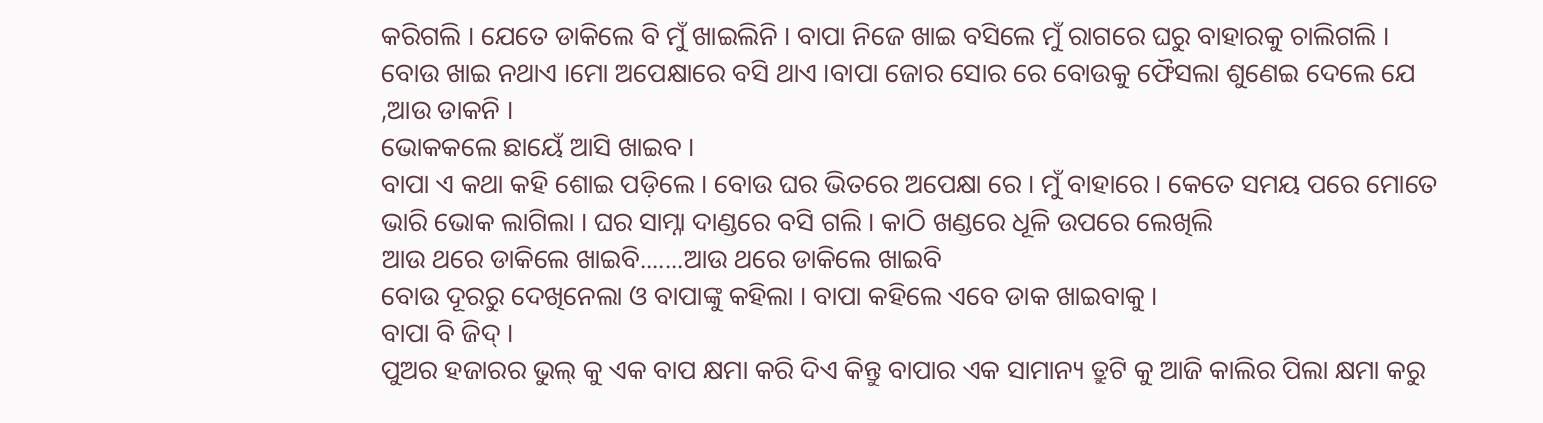କରିଗଲି । ଯେତେ ଡାକିଲେ ବି ମୁଁ ଖାଇଲିନି । ବାପା ନିଜେ ଖାଇ ବସିଲେ ମୁଁ ରାଗରେ ଘରୁ ବାହାରକୁ ଚାଲିଗଲି । ବୋଉ ଖାଇ ନଥାଏ ।ମୋ ଅପେକ୍ଷାରେ ବସି ଥାଏ ।ବାପା ଜୋର ସୋର ରେ ବୋଉକୁ ଫୈସଲା ଶୁଣେଇ ଦେଲେ ଯେ ,ଆଉ ଡାକନି ।
ଭୋକକଲେ ଛାୟେଁ ଆସି ଖାଇବ ।
ବାପା ଏ କଥା କହି ଶୋଇ ପଡ଼ିଲେ । ବୋଉ ଘର ଭିତରେ ଅପେକ୍ଷା ରେ । ମୁଁ ବାହାରେ । କେତେ ସମୟ ପରେ ମୋତେ ଭାରି ଭୋକ ଲାଗିଲା । ଘର ସାମ୍ନା ଦାଣ୍ଡରେ ବସି ଗଲି । କାଠି ଖଣ୍ଡରେ ଧୂଳି ଉପରେ ଲେଖିଲି
ଆଉ ଥରେ ଡାକିଲେ ଖାଇବି.......ଆଉ ଥରେ ଡାକିଲେ ଖାଇବି
ବୋଉ ଦୂରରୁ ଦେଖିନେଲା ଓ ବାପାଙ୍କୁ କହିଲା । ବାପା କହିଲେ ଏବେ ଡାକ ଖାଇବାକୁ ।
ବାପା ବି ଜିଦ୍ ।
ପୁଅର ହଜାରର ଭୁଲ୍ କୁ ଏକ ବାପ କ୍ଷମା କରି ଦିଏ କିନ୍ତୁ ବାପାର ଏକ ସାମାନ୍ୟ ତ୍ରୁଟି କୁ ଆଜି କାଲିର ପିଲା କ୍ଷମା କରୁ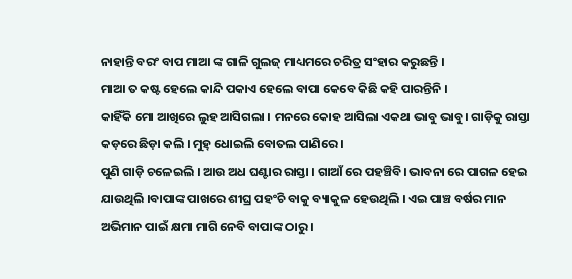ନାହାନ୍ତି ବରଂ ବାପ ମାଆ ଙ୍କ ଗାଳି ଗୁଲଜ୍ ମାଧ୍ୟମରେ ଚରିତ୍ର ସଂହାର କରୁଛନ୍ତି ।
ମାଆ ତ କଷ୍ଟ ହେଲେ କାନ୍ଦି ପକାଏ ହେଲେ ବାପା କେବେ କିଛି କହି ପାରନ୍ତିନି ।
କାହିଁକି ମୋ ଆଖିରେ ଲୁହ ଆସିଗଲା । ମନରେ କୋହ ଆସିଲା ଏକଥା ଭାବୁ ଭାବୁ। ଗାଡ଼ିକୁ ରାସ୍ତା କଡ଼ରେ ଛିଡ଼ା କଲି । ମୁହ୍ ଧୋଇଲି ବୋତଲ ପାଣିରେ ।
ପୁଣି ଗାଡ଼ି ଚଳେଇଲି । ଆଉ ଅଧ ଘଣ୍ଟାର ରାସ୍ତା । ଗାଆଁ ରେ ପହଞ୍ଚିବି। ଭାବନା ରେ ପାଗଳ ହେଇ ଯାଉଥିଲି ।ବାପାଙ୍କ ପାଖରେ ଶୀଘ୍ର ପହଂଚି ବାକୁ ବ୍ୟାକୁଳ ହେଉଥିଲି । ଏଇ ପାଞ୍ଚ ବର୍ଷର ମାନ ଅଭିମାନ ପାଇଁ କ୍ଷମା ମାଗି ନେବି ବାପାଙ୍କ ଠାରୁ ।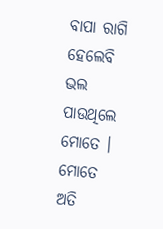ବାପା ରାଗି ହେଲେବି ଭଲ ପାଉଥିଲେ ମୋତେ । ମୋତେ ଅତି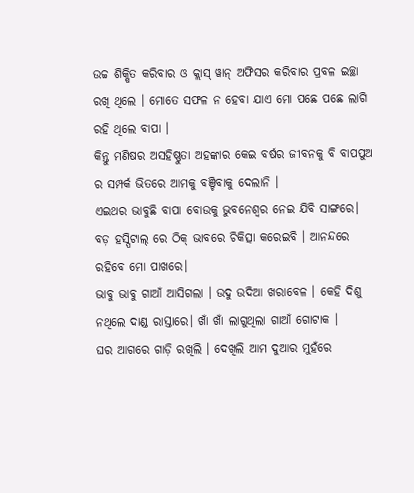ଉଚ୍ଚ ଶିକ୍ଷିତ କରିବାର ଓ କ୍ଲାସ୍ ୱାନ୍ ଅଫିସର କରିବାର ପ୍ରବଳ ଇଚ୍ଛା ରଖି ଥିଲେ । ମୋତେ ସଫଳ ନ ହେବା ଯାଏ ମୋ ପଛେ ପଛେ ଲାଗି ରହି ଥିଲେ ବାପା ।
କିନ୍ତୁ ମଣିଷର ଅସହିଷ୍ଣୁତା ଅହଙ୍କାର କେଇ ବର୍ଷର ଜୀବନକୁ ବି ବାପପୁଅ ର ସମ୍ପର୍କ ଭିତରେ ଆମକୁ ବଞ୍ଚିବାକୁ ଦେଲାନି ।
ଏଇଥର ଭାବୁଛି ବାପା ବୋଉକୁ ଭୁବନେଶ୍ୱର ନେଇ ଯିବି ସାଙ୍ଗରେ। ବଡ଼ ହସ୍ପିଟାଲ୍ ରେ ଠିକ୍ ଭାବରେ ଚିକିତ୍ସା କରେଇବି । ଆନନ୍ଦରେ ରହିବେ ମୋ ପାଖରେ।
ଭାବୁ ଭାବୁ ଗାଆଁ ଆସିଗଲା । ଉଦୁ ଉଦିଆ ଖରାବେଳ । କେହି ଦିଶୁ ନଥିଲେ ଦାଣ୍ଡ ରାସ୍ତାରେ। ଖାଁ ଖାଁ ଲାଗୁଥିଲା ଗାଆଁ ଗୋଟାକ ।
ଘର ଆଗରେ ଗାଡ଼ି ରଖିଲି । ଦେଖିଲି ଆମ ଦୁଆର ମୁହଁରେ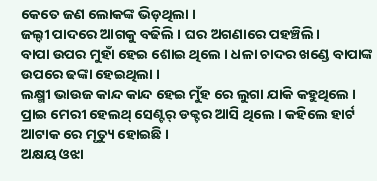କେତେ ଜଣ ଲୋକଙ୍କ ଭିଡ଼ଥିଲା ।
ଜଲ୍ଦୀ ପାଦରେ ଆଗକୁ ବଢିଲି । ଘର ଅଗଣାରେ ପହଞ୍ଚିଲି।
ବାପା ଉପର ମୁହାଁ ହେଇ ଶୋଇ ଥିଲେ । ଧଳା ଚାଦର ଖଣ୍ଡେ ବାପାଙ୍କ ଉପରେ ଢଙ୍କା ହେଇଥିଲା ।
ଲକ୍ଷ୍ମୀ ଭାଉଜ କାନ୍ଦ କାନ୍ଦ ହେଇ ମୁଁହ ରେ ଲୁଗା ଯାକି କହୁଥିଲେ । ପ୍ରାଇ ମେରୀ ହେଲଥ୍ ସେଣ୍ଟର୍ ଡକ୍ଟର ଆସି ଥିଲେ । କହିଲେ ହାର୍ଟ ଆଟାକ ରେ ମୃତ୍ୟୁ ହୋଇଛି ।
ଅକ୍ଷୟ ଓଝା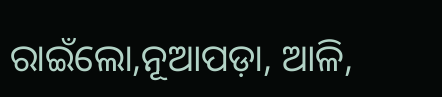ରାଇଁଲୋ,ନୂଆପଡ଼ା, ଆଳି,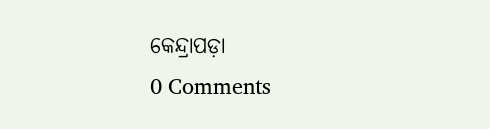କେନ୍ଦ୍ରାପଡ଼ା
0 Comments